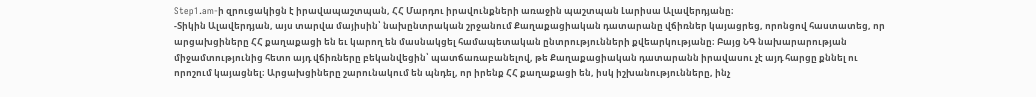Step1.am-ի զրուցակիցն է իրավապաշտպան, ՀՀ Մարդու իրավունքների առաջին պաշտպան Լարիսա Ալավերդյանը։
-Տիկին Ալավերդյան, այս տարվա մայիսին՝ նախընտրական շրջանում Քաղաքացիական դատարանը վճիռներ կայացրեց, որոնցով հաստատեց, որ արցախցիները ՀՀ քաղաքացի են եւ կարող են մասնակցել համապետական ընտրությունների քվեարկությանը։ Բայց ՆԳ նախարարության միջամտությունից հետո այդ վճիռները բեկանվեցին՝ պատճառաբանելով, թե Քաղաքացիական դատարանն իրավասու չէ այդ հարցը քննել ու որոշում կայացնել։ Արցախցիները շարունակում են պնդել, որ իրենք ՀՀ քաղաքացի են, իսկ իշխանությունները, ինչ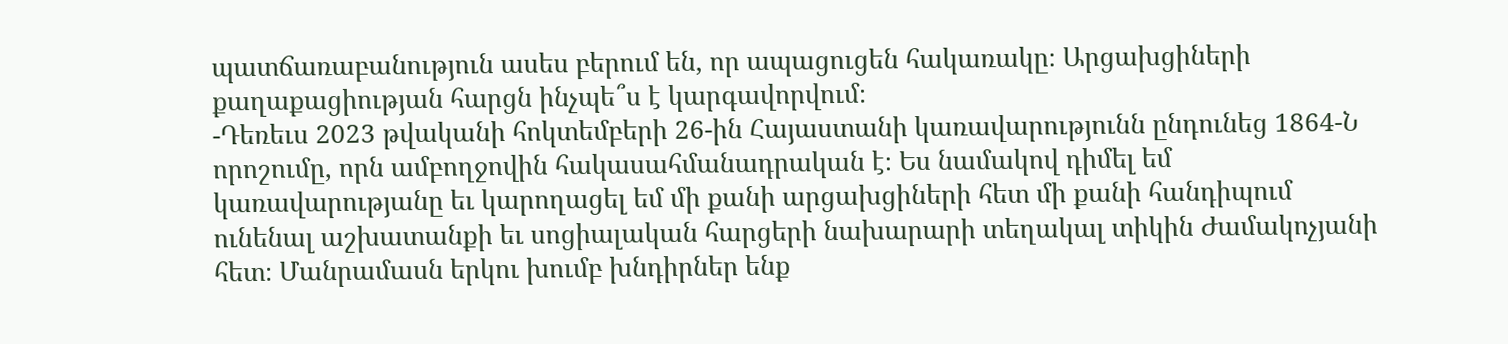պատճառաբանություն ասես բերում են, որ ապացուցեն հակառակը։ Արցախցիների քաղաքացիության հարցն ինչպե՞ս է կարգավորվում։
-Դեռեւս 2023 թվականի հոկտեմբերի 26-ին Հայաստանի կառավարությունն ընդունեց 1864-Ն որոշումը, որն ամբողջովին հակասահմանադրական է։ Ես նամակով դիմել եմ կառավարությանը եւ կարողացել եմ մի քանի արցախցիների հետ մի քանի հանդիպում ունենալ աշխատանքի եւ սոցիալական հարցերի նախարարի տեղակալ տիկին Ժամակոչյանի հետ։ Մանրամասն երկու խումբ խնդիրներ ենք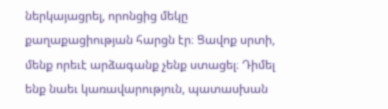ներկայացրել, որոնցից մեկը քաղաքացիության հարցն էր։ Ցավոք սրտի, մենք որեւէ արձագանք չենք ստացել։ Դիմել ենք նաեւ կառավարություն, պատասխան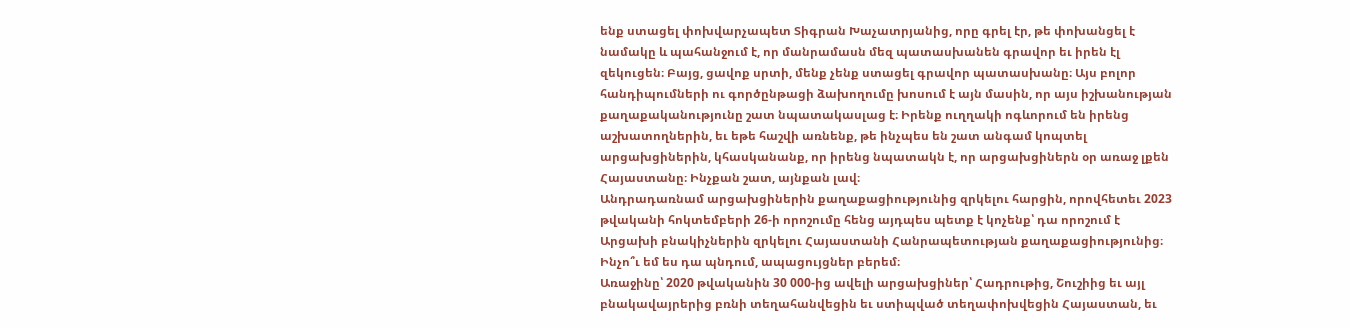ենք ստացել փոխվարչապետ Տիգրան Խաչատրյանից, որը գրել էր, թե փոխանցել է նամակը և պահանջում է, որ մանրամասն մեզ պատասխանեն գրավոր եւ իրեն էլ զեկուցեն։ Բայց, ցավոք սրտի, մենք չենք ստացել գրավոր պատասխանը։ Այս բոլոր հանդիպումների ու գործընթացի ձախողումը խոսում է այն մասին, որ այս իշխանության քաղաքականությունը շատ նպատակասլաց է։ Իրենք ուղղակի ոգևորում են իրենց աշխատողներին, եւ եթե հաշվի առնենք, թե ինչպես են շատ անգամ կոպտել արցախցիներին, կհասկանանք, որ իրենց նպատակն է, որ արցախցիներն օր առաջ լքեն Հայաստանը։ Ինչքան շատ, այնքան լավ։
Անդրադառնամ արցախցիներին քաղաքացիությունից զրկելու հարցին, որովհետեւ 2023 թվականի հոկտեմբերի 26-ի որոշումը հենց այդպես պետք է կոչենք՝ դա որոշում է Արցախի բնակիչներին զրկելու Հայաստանի Հանրապետության քաղաքացիությունից։
Ինչո՞ւ եմ ես դա պնդում, ապացույցներ բերեմ։
Առաջինը՝ 2020 թվականին 30 000-ից ավելի արցախցիներ՝ Հադրութից, Շուշիից եւ այլ բնակավայրերից բռնի տեղահանվեցին եւ ստիպված տեղափոխվեցին Հայաստան, եւ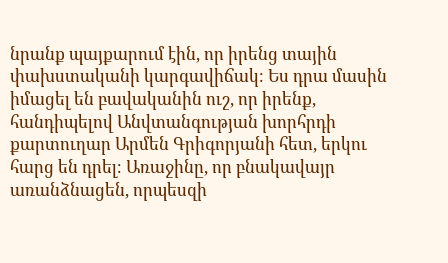նրանք պայքարում էին, որ իրենց տային փախստականի կարգավիճակ։ Ես դրա մասին իմացել են բավականին ուշ, որ իրենք, հանդիպելով Անվտանգության խորհրդի քարտուղար Արմեն Գրիգորյանի հետ, երկու հարց են դրել։ Առաջինը, որ բնակավայր առանձնացեն, որպեսզի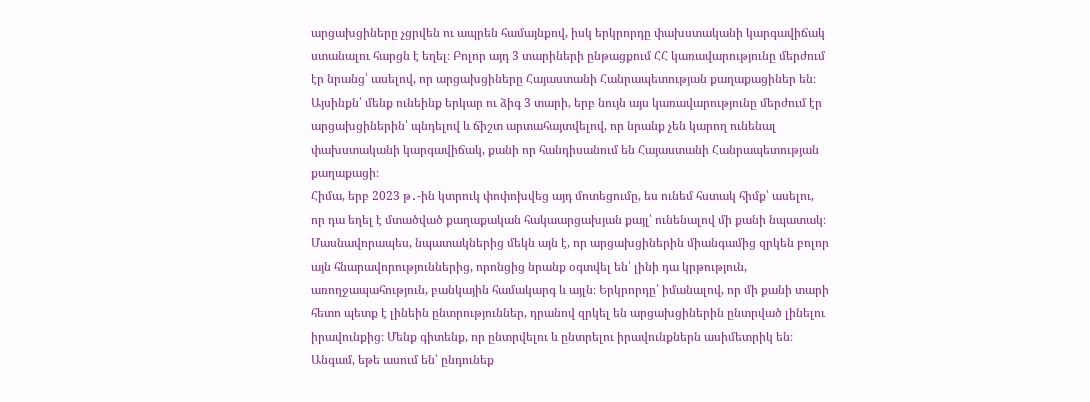արցախցիները չցրվեն ու ապրեն համայնքով, իսկ երկրորդը փախստականի կարգավիճակ ստանալու հարցն է եղել։ Բոլոր այդ 3 տարիների ընթացքում ՀՀ կառավարությունը մերժում էր նրանց՝ ասելով, որ արցախցիները Հայաստանի Հանրապետության քաղաքացիներ են։ Այսինքն՝ մենք ունեինք երկար ու ձիգ 3 տարի, երբ նույն այս կառավարությունը մերժում էր արցախցիներին՝ պնդելով և ճիշտ արտահայտվելով, որ նրանք չեն կարող ունենալ փախստականի կարգավիճակ, քանի որ հանդիսանում են Հայաստանի Հանրապետության քաղաքացի։
Հիմա, երբ 2023 թ․-ին կտրուկ փոփոխվեց այդ մոտեցումը, ես ունեմ հստակ հիմք՝ ասելու, որ դա եղել է մտածված քաղաքական հակաարցախյան քայլ՝ ունենալով մի քանի նպատակ։ Մասնավորապես, նպատակներից մեկն այն է, որ արցախցիներին միանգամից զրկեն բոլոր այն հնարավորություններից, որոնցից նրանք օգտվել են՝ լինի դա կրթություն, առողջապահություն, բանկային համակարգ և այլն։ Երկրորդը՝ իմանալով, որ մի քանի տարի հետո պետք է լինեին ընտրություններ, դրանով զրկել են արցախցիներին ընտրված լինելու իրավունքից։ Մենք գիտենք, որ ընտրվելու և ընտրելու իրավունքներն ասիմետրիկ են։ Անգամ, եթե ասում են՝ ընդունեք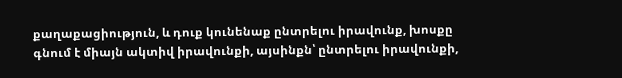քաղաքացիություն, և դուք կունենաք ընտրելու իրավունք, խոսքը գնում է միայն ակտիվ իրավունքի, այսինքն՝ ընտրելու իրավունքի,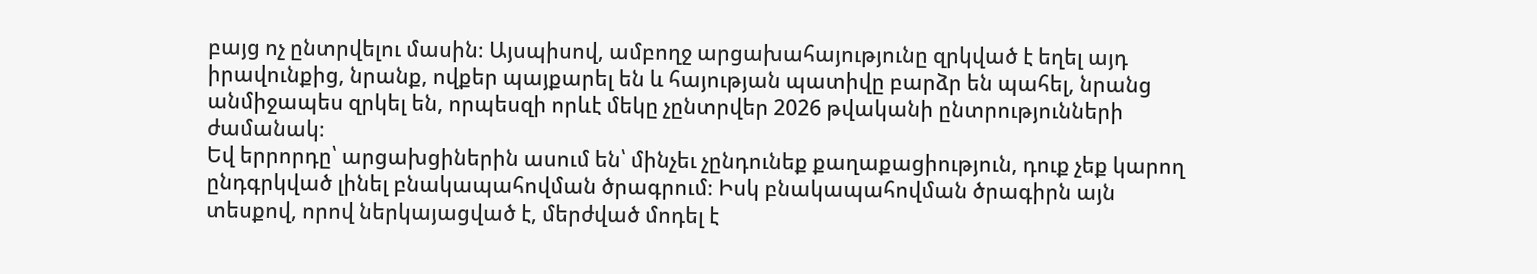բայց ոչ ընտրվելու մասին։ Այսպիսով, ամբողջ արցախահայությունը զրկված է եղել այդ իրավունքից, նրանք, ովքեր պայքարել են և հայության պատիվը բարձր են պահել, նրանց անմիջապես զրկել են, որպեսզի որևէ մեկը չընտրվեր 2026 թվականի ընտրությունների ժամանակ։
Եվ երրորդը՝ արցախցիներին ասում են՝ մինչեւ չընդունեք քաղաքացիություն, դուք չեք կարող ընդգրկված լինել բնակապահովման ծրագրում։ Իսկ բնակապահովման ծրագիրն այն տեսքով, որով ներկայացված է, մերժված մոդել է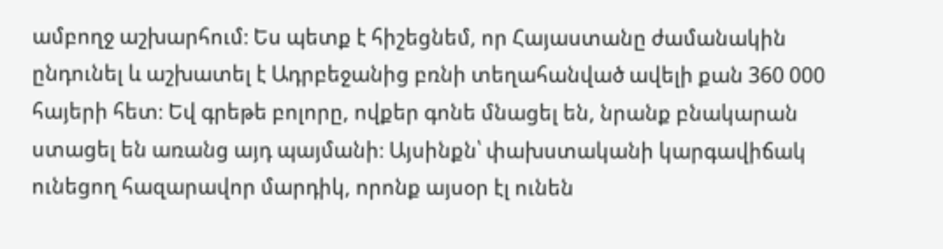ամբողջ աշխարհում։ Ես պետք է հիշեցնեմ, որ Հայաստանը ժամանակին ընդունել և աշխատել է Ադրբեջանից բռնի տեղահանված ավելի քան 360 000 հայերի հետ։ Եվ գրեթե բոլորը, ովքեր գոնե մնացել են, նրանք բնակարան ստացել են առանց այդ պայմանի։ Այսինքն՝ փախստականի կարգավիճակ ունեցող հազարավոր մարդիկ, որոնք այսօր էլ ունեն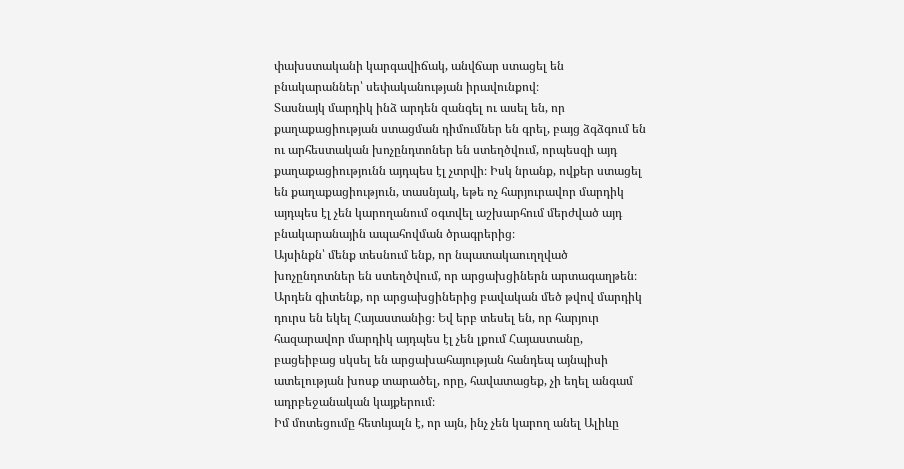փախստականի կարգավիճակ, անվճար ստացել են բնակարաններ՝ սեփականության իրավունքով։
Տասնայկ մարդիկ ինձ արդեն զանգել ու ասել են, որ քաղաքացիության ստացման դիմումներ են գրել, բայց ձգձգում են ու արհեստական խոչընդտոներ են ստեղծվում, որպեսզի այդ քաղաքացիությունն այդպես էլ չտրվի։ Իսկ նրանք, ովքեր ստացել են քաղաքացիություն, տասնյակ, եթե ոչ հարյուրավոր մարդիկ այդպես էլ չեն կարողանում օգտվել աշխարհում մերժված այդ բնակարանային ապահովման ծրագրերից։
Այսինքն՝ մենք տեսնում ենք, որ նպատակաուղղված խոչընդոտներ են ստեղծվում, որ արցախցիներն արտագաղթեն։ Արդեն գիտենք, որ արցախցիներից բավական մեծ թվով մարդիկ դուրս են եկել Հայաստանից։ Եվ երբ տեսել են, որ հարյուր հազարավոր մարդիկ այդպես էլ չեն լքում Հայաստանը, բացեիբաց սկսել են արցախահայության հանդեպ այնպիսի ատելության խոսք տարածել, որը, հավատացեք, չի եղել անգամ ադրբեջանական կայքերում։
Իմ մոտեցումը հետևյալն է, որ այն, ինչ չեն կարող անել Ալիևը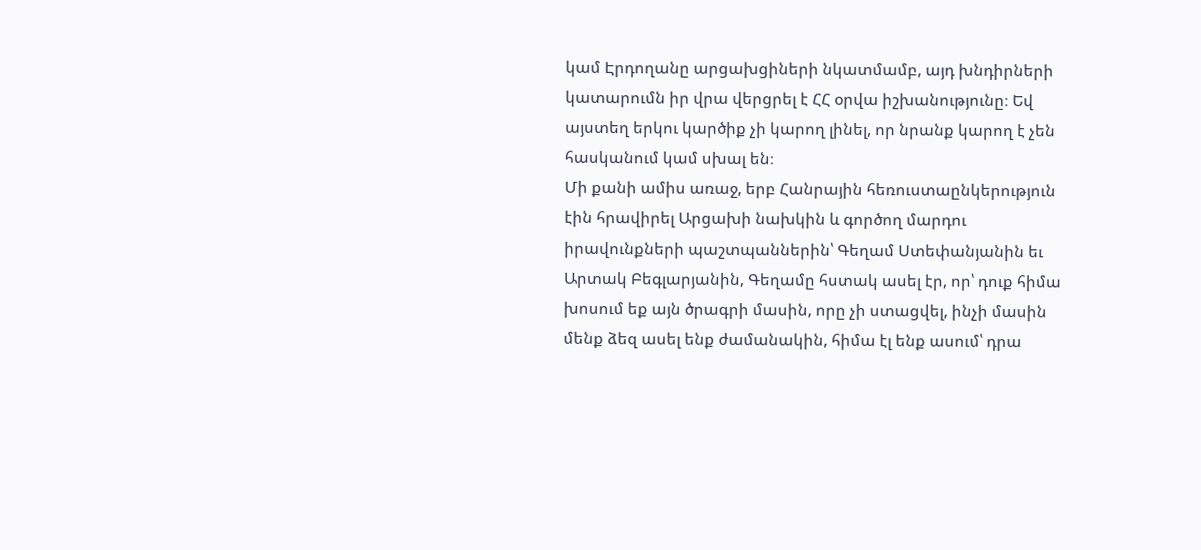կամ Էրդողանը արցախցիների նկատմամբ, այդ խնդիրների կատարումն իր վրա վերցրել է ՀՀ օրվա իշխանությունը։ Եվ այստեղ երկու կարծիք չի կարող լինել, որ նրանք կարող է չեն հասկանում կամ սխալ են։
Մի քանի ամիս առաջ, երբ Հանրային հեռուստաընկերություն էին հրավիրել Արցախի նախկին և գործող մարդու իրավունքների պաշտպաններին՝ Գեղամ Ստեփանյանին եւ Արտակ Բեգլարյանին, Գեղամը հստակ ասել էր, որ՝ դուք հիմա խոսում եք այն ծրագրի մասին, որը չի ստացվել, ինչի մասին մենք ձեզ ասել ենք ժամանակին, հիմա էլ ենք ասում՝ դրա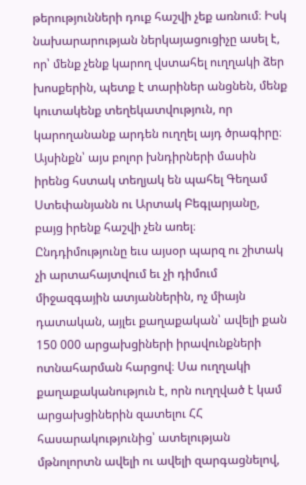թերությունների դուք հաշվի չեք առնում։ Իսկ նախարարության ներկայացուցիչը ասել է, որ՝ մենք չենք կարող վստահել ուղղակի ձեր խոսքերին, պետք է տարիներ անցնեն, մենք կուտակենք տեղեկատվություն, որ կարողանանք արդեն ուղղել այդ ծրագիրը։ Այսինքն՝ այս բոլոր խնդիրների մասին իրենց հստակ տեղյակ են պահել Գեղամ Ստեփանյանն ու Արտակ Բեգլարյանը, բայց իրենք հաշվի չեն առել։
Ընդդիմությունը եւս այսօր պարզ ու շիտակ չի արտահայտվում եւ չի դիմում միջազգային ատյաններին, ոչ միայն դատական, այլեւ քաղաքական՝ ավելի քան 150 000 արցախցիների իրավունքների ոտնահարման հարցով։ Սա ուղղակի քաղաքականություն է, որն ուղղված է կամ արցախցիներին զատելու ՀՀ հասարակությունից՝ ատելության մթնոլորտն ավելի ու ավելի զարգացնելով,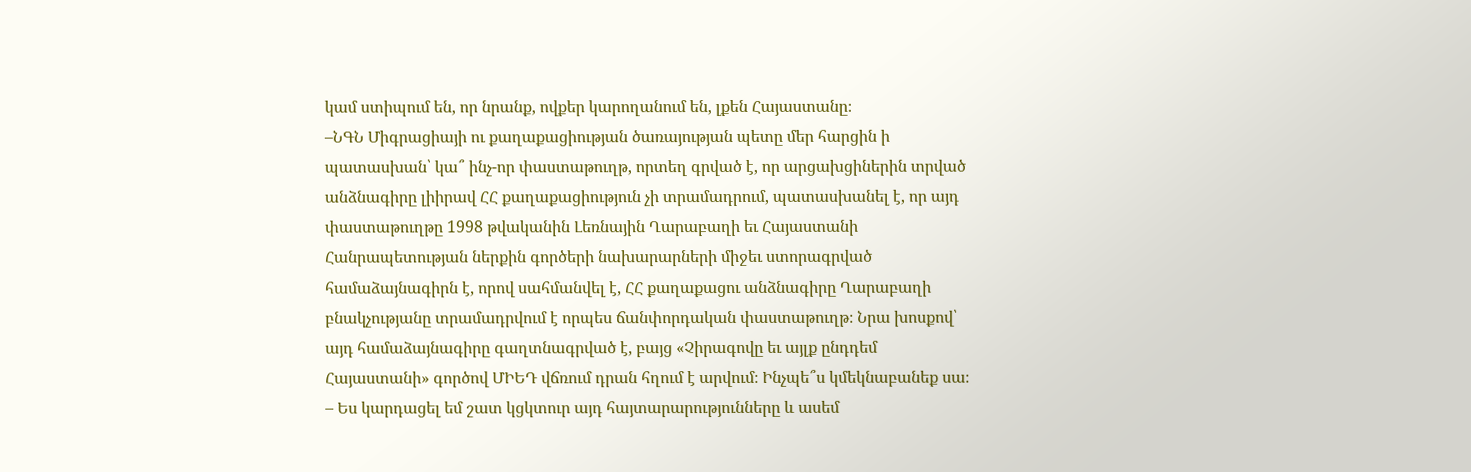կամ ստիպում են, որ նրանք, ովքեր կարողանում են, լքեն Հայաստանը։
–ՆԳՆ Միգրացիայի ու քաղաքացիության ծառայության պետը մեր հարցին ի պատասխան՝ կա՞ ինչ-որ փաստաթուղթ, որտեղ գրված է, որ արցախցիներին տրված անձնագիրը լիիրավ ՀՀ քաղաքացիություն չի տրամադրում, պատասխանել է, որ այդ փաստաթուղթը 1998 թվականին Լեռնային Ղարաբաղի եւ Հայաստանի Հանրապետության ներքին գործերի նախարարների միջեւ ստորագրված համաձայնագիրն է, որով սահմանվել է, ՀՀ քաղաքացու անձնագիրը Ղարաբաղի բնակչությանը տրամադրվում է որպես ճանփորդական փաստաթուղթ։ Նրա խոսքով՝ այդ համաձայնագիրը գաղտնագրված է, բայց «Չիրագովը եւ այլք ընդդեմ Հայաստանի» գործով ՄԻԵԴ վճռում դրան հղում է արվում։ Ինչպե՞ս կմեկնաբանեք սա։
– Ես կարդացել եմ շատ կցկտուր այդ հայտարարությունները և ասեմ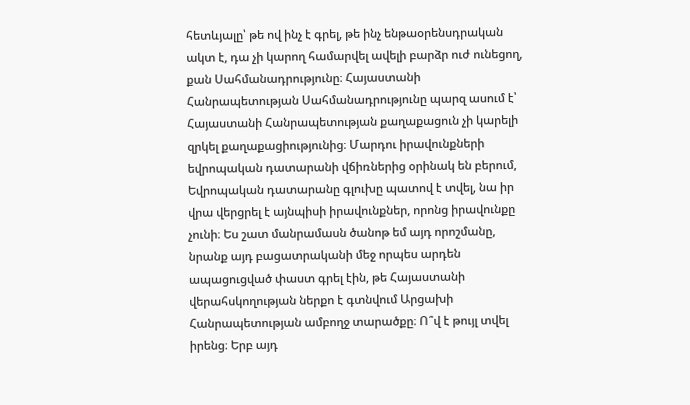հետևյալը՝ թե ով ինչ է գրել, թե ինչ ենթաօրենսդրական ակտ է, դա չի կարող համարվել ավելի բարձր ուժ ունեցող, քան Սահմանադրությունը։ Հայաստանի Հանրապետության Սահմանադրությունը պարզ ասում է՝ Հայաստանի Հանրապետության քաղաքացուն չի կարելի զրկել քաղաքացիությունից։ Մարդու իրավունքների եվրոպական դատարանի վճիռներից օրինակ են բերում, Եվրոպական դատարանը գլուխը պատով է տվել, նա իր վրա վերցրել է այնպիսի իրավունքներ, որոնց իրավունքը չունի։ Ես շատ մանրամասն ծանոթ եմ այդ որոշմանը, նրանք այդ բացատրականի մեջ որպես արդեն ապացուցված փաստ գրել էին, թե Հայաստանի վերահսկողության ներքո է գտնվում Արցախի Հանրապետության ամբողջ տարածքը։ Ո՞վ է թույլ տվել իրենց։ Երբ այդ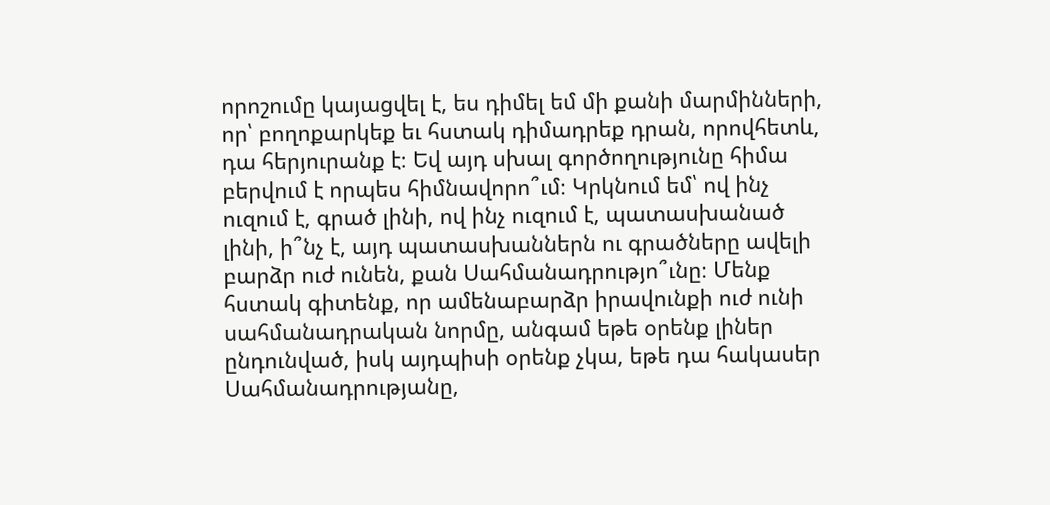որոշումը կայացվել է, ես դիմել եմ մի քանի մարմինների, որ՝ բողոքարկեք եւ հստակ դիմադրեք դրան, որովհետև, դա հերյուրանք է։ Եվ այդ սխալ գործողությունը հիմա բերվում է որպես հիմնավորո՞ւմ։ Կրկնում եմ՝ ով ինչ ուզում է, գրած լինի, ով ինչ ուզում է, պատասխանած լինի, ի՞նչ է, այդ պատասխաններն ու գրածները ավելի բարձր ուժ ունեն, քան Սահմանադրությո՞ւնը։ Մենք հստակ գիտենք, որ ամենաբարձր իրավունքի ուժ ունի սահմանադրական նորմը, անգամ եթե օրենք լիներ ընդունված, իսկ այդպիսի օրենք չկա, եթե դա հակասեր Սահմանադրությանը,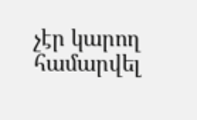չէր կարող համարվել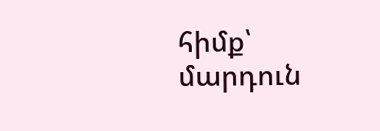հիմք՝ մարդուն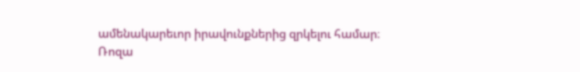ամենակարեւոր իրավունքներից զրկելու համար։
Ռոզա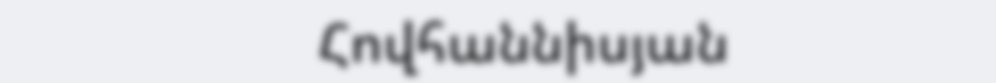Հովհաննիսյան